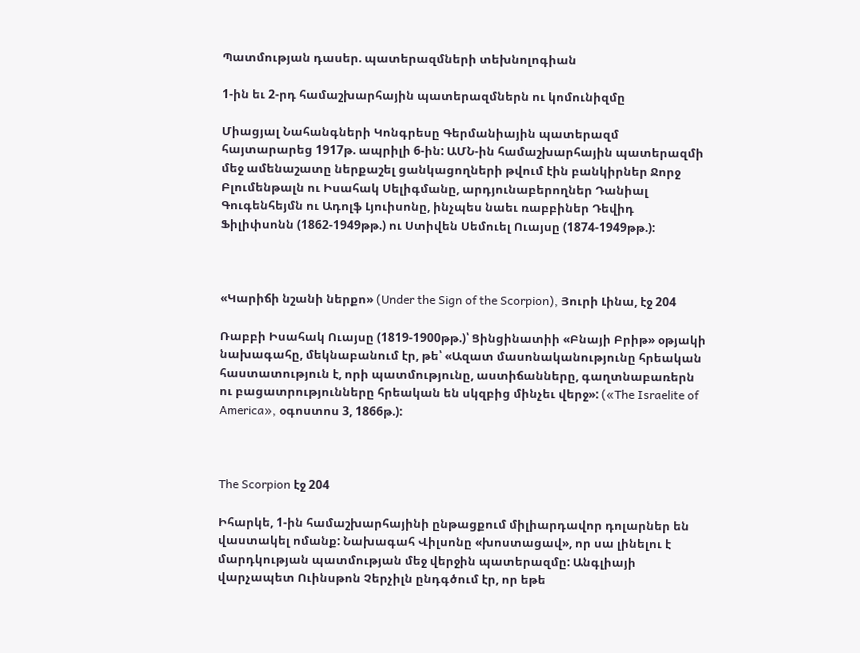Պատմության դասեր. պատերազմների տեխնոլոգիան

1-ին եւ 2-րդ համաշխարհային պատերազմներն ու կոմունիզմը

Միացյալ Նահանգների Կոնգրեսը Գերմանիային պատերազմ հայտարարեց 1917թ. ապրիլի 6-ին: ԱՄՆ-ին համաշխարհային պատերազմի մեջ ամենաշատը ներքաշել ցանկացողների թվում էին բանկիրներ Ջորջ Բլումենթալն ու Իսահակ Սելիգմանը, արդյունաբերողներ Դանիալ Գուգենհեյմն ու Ադոլֆ Լյուիսոնը, ինչպես նաեւ ռաբբիներ Դեվիդ Ֆիլիփսոնն (1862-1949թթ.) ու Ստիվեն Սեմուել Ուայսը (1874-1949թթ.):



«Կարիճի նշանի ներքո» (Under the Sign of the Scorpion), Յուրի Լինա, էջ 204

Ռաբբի Իսահակ Ուայսը (1819-1900թթ.)՝ Ցինցինատիի «Բնայի Բրիթ» օթյակի նախագահը, մեկնաբանում էր, թե՝ «Ազատ մասոնականությունը հրեական հաստատություն է, որի պատմությունը, աստիճանները, գաղտնաբառերն ու բացատրությունները հրեական են սկզբից մինչեւ վերջ»: («The Israelite of America», օգոստոս 3, 1866թ.):



The Scorpion էջ 204

Իհարկե, 1-ին համաշխարհայինի ընթացքում միլիարդավոր դոլարներ են վաստակել ոմանք: Նախագահ Վիլսոնը «խոստացավ», որ սա լինելու է մարդկության պատմության մեջ վերջին պատերազմը: Անգլիայի վարչապետ Ուինսթոն Չերչիլն ընդգծում էր, որ եթե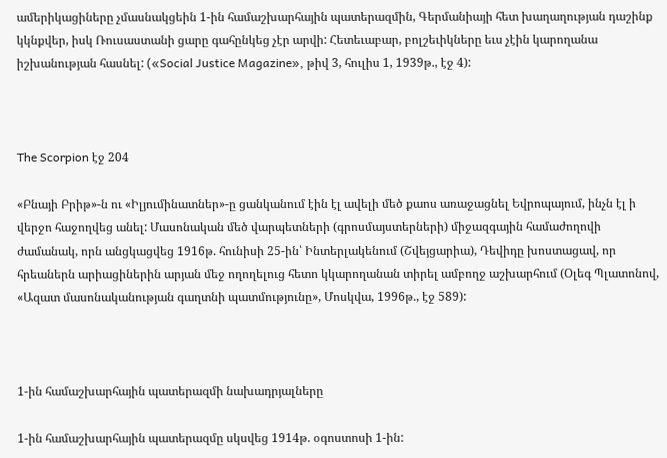ամերիկացիները չմասնակցեին 1-ին համաշխարհային պատերազմին, Գերմանիայի հետ խաղաղության դաշինք կկնքվեր, իսկ Ռուսաստանի ցարը գահընկեց չէր արվի: Հետեւաբար, բոլշեւիկները եւս չէին կարողանա իշխանության հասնել: («Social Justice Magazine», թիվ 3, հուլիս 1, 1939թ., էջ 4):



The Scorpion էջ 204

«Բնայի Բրիթ»-ն ու «Իլյումինատներ»-ը ցանկանում էին էլ ավելի մեծ քաոս առաջացնել Եվրոպայում, ինչն էլ ի վերջո հաջողվեց անել: Մասոնական մեծ վարպետների (գրոսմայստերների) միջազգային համաժողովի ժամանակ, որն անցկացվեց 1916թ. հունիսի 25-ին՝ Ինտերլակենում (Շվեյցարիա), Դեվիդը խոստացավ, որ հրեաներն արիացիներին արյան մեջ ողողելուց հետո կկարողանան տիրել ամբողջ աշխարհում (Օլեգ Պլատոնով, «Ազատ մասոնականության գաղտնի պատմությունը», Մոսկվա, 1996թ., էջ 589):



1-ին համաշխարհային պատերազմի նախադրյալները

1-ին համաշխարհային պատերազմը սկսվեց 1914թ. օգոստոսի 1-ին: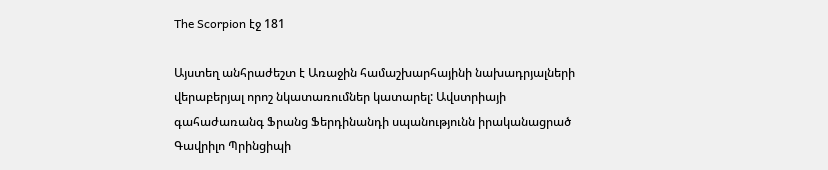The Scorpion էջ 181

Այստեղ անհրաժեշտ է Առաջին համաշխարհայինի նախադրյալների վերաբերյալ որոշ նկատառումներ կատարել: Ավստրիայի գահաժառանգ Ֆրանց Ֆերդինանդի սպանությունն իրականացրած Գավրիլո Պրինցիպի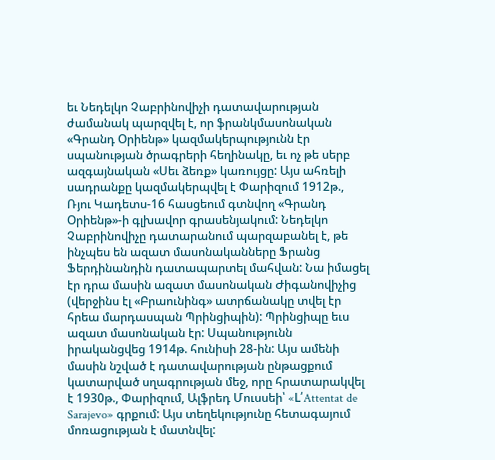եւ Նեդելկո Չաբրինովիչի դատավարության ժամանակ պարզվել է, որ ֆրանկմասոնական «Գրանդ Օրիենթ» կազմակերպությունն էր սպանության ծրագրերի հեղինակը, եւ ոչ թե սերբ ազգայնական «Սեւ ձեռք» կառույցը: Այս ահռելի սադրանքը կազմակերպվել է Փարիզում 1912թ., Ռյու Կադետս-16 հասցեում գտնվող «Գրանդ Օրիենթ»-ի գլխավոր գրասենյակում: Նեդելկո Չաբրինովիչը դատարանում պարզաբանել է, թե ինչպես են ազատ մասոնականները Ֆրանց Ֆերդինանդին դատապարտել մահվան: Նա իմացել էր դրա մասին ազատ մասոնական Ժիգանովիչից (վերջինս էլ «Բրաունինգ» ատրճանակը տվել էր հրեա մարդասպան Պրինցիպին): Պրինցիպը եւս ազատ մասոնական էր: Սպանությունն իրականցվեց 1914թ. հունիսի 28-ին: Այս ամենի մասին նշված է դատավարության ընթացքում կատարված սղագրության մեջ, որը հրատարակվել է 1930թ., Փարիզում, Ալֆրեդ Մուսսեի՝ «L՛Attentat de Sarajevo» գրքում: Այս տեղեկությունը հետագայում մոռացության է մատնվել: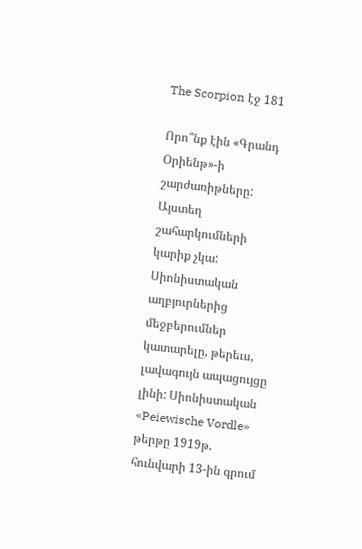The Scorpion էջ 181

Որո՞նք էին «Գրանդ Օրիենթ»-ի շարժառիթները: Այստեղ շահարկումների կարիք չկա: Սիոնիստական աղբյուրներից մեջբերումներ կատարելը, թերեւս, լավագույն ապացույցը լինի: Սիոնիստական «Peiewische Vordle» թերթը 1919թ. հունվարի 13-ին գրում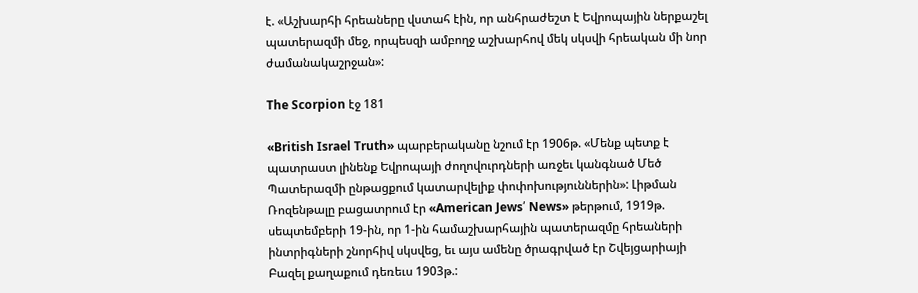է. «Աշխարհի հրեաները վստահ էին, որ անհրաժեշտ է Եվրոպային ներքաշել պատերազմի մեջ, որպեսզի ամբողջ աշխարհով մեկ սկսվի հրեական մի նոր ժամանակաշրջան»:

The Scorpion էջ 181

«British Israel Truth» պարբերականը նշում էր 1906թ. «Մենք պետք է պատրաստ լինենք Եվրոպայի ժողովուրդների առջեւ կանգնած Մեծ Պատերազմի ընթացքում կատարվելիք փոփոխություններին»: Լիթման Ռոզենթալը բացատրում էր «American Jews՛ News» թերթում, 1919թ. սեպտեմբերի 19-ին, որ 1-ին համաշխարհային պատերազմը հրեաների ինտրիգների շնորհիվ սկսվեց, եւ այս ամենը ծրագրված էր Շվեյցարիայի Բազել քաղաքում դեռեւս 1903թ.: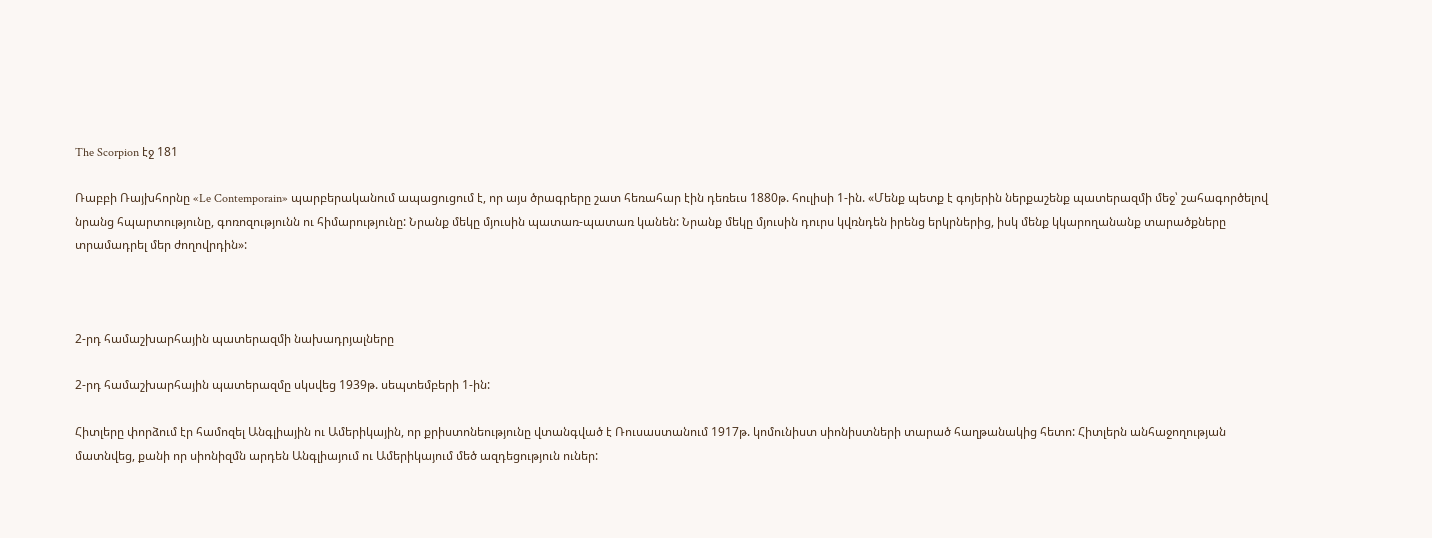The Scorpion էջ 181

Ռաբբի Ռայխհորնը «Le Contemporain» պարբերականում ապացուցում է, որ այս ծրագրերը շատ հեռահար էին դեռեւս 1880թ. հուլիսի 1-ին. «Մենք պետք է գոյերին ներքաշենք պատերազմի մեջ՝ շահագործելով նրանց հպարտությունը, գոռոզությունն ու հիմարությունը: Նրանք մեկը մյուսին պատառ-պատառ կանեն: Նրանք մեկը մյուսին դուրս կվռնդեն իրենց երկրներից, իսկ մենք կկարողանանք տարածքները տրամադրել մեր ժողովրդին»:



2-րդ համաշխարհային պատերազմի նախադրյալները

2-րդ համաշխարհային պատերազմը սկսվեց 1939թ. սեպտեմբերի 1-ին:

Հիտլերը փորձում էր համոզել Անգլիային ու Ամերիկային, որ քրիստոնեությունը վտանգված է Ռուսաստանում 1917թ. կոմունիստ սիոնիստների տարած հաղթանակից հետո: Հիտլերն անհաջողության մատնվեց, քանի որ սիոնիզմն արդեն Անգլիայում ու Ամերիկայում մեծ ազդեցություն ուներ: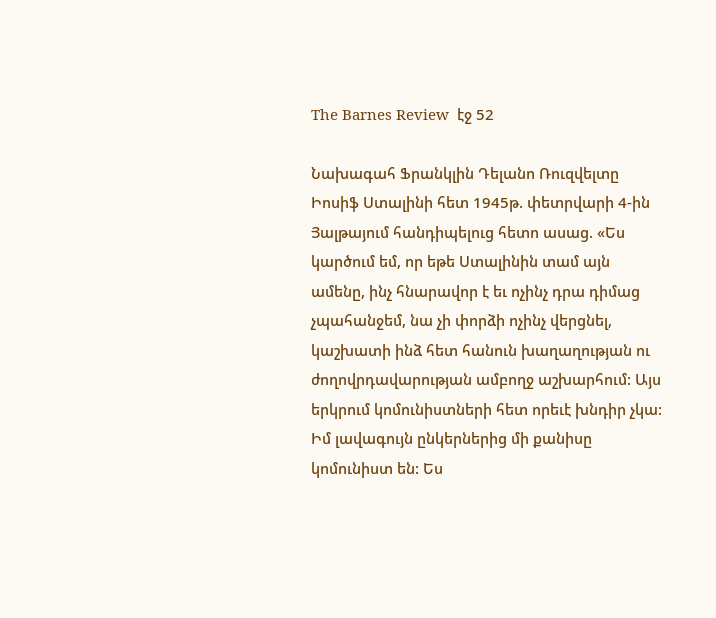The Barnes Review  էջ 52

Նախագահ Ֆրանկլին Դելանո Ռուզվելտը Իոսիֆ Ստալինի հետ 1945թ. փետրվարի 4-ին Յալթայում հանդիպելուց հետո ասաց. «Ես կարծում եմ, որ եթե Ստալինին տամ այն ամենը, ինչ հնարավոր է եւ ոչինչ դրա դիմաց չպահանջեմ, նա չի փորձի ոչինչ վերցնել, կաշխատի ինձ հետ հանուն խաղաղության ու ժողովրդավարության ամբողջ աշխարհում: Այս երկրում կոմունիստների հետ որեւէ խնդիր չկա: Իմ լավագույն ընկերներից մի քանիսը կոմունիստ են: Ես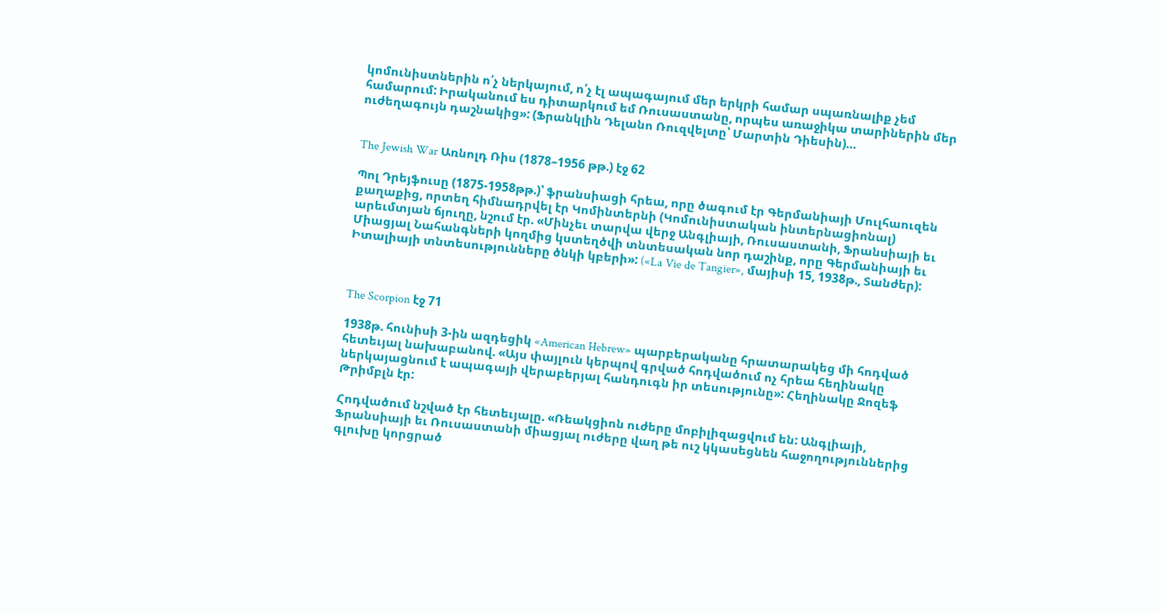կոմունիստներին ո՛չ ներկայում, ո՛չ էլ ապագայում մեր երկրի համար սպառնալիք չեմ համարում: Իրականում ես դիտարկում եմ Ռուսաստանը, որպես առաջիկա տարիներին մեր ուժեղագույն դաշնակից»: (Ֆրանկլին Դելանո Ռուզվելտը՝ Մարտին Դիեսին)…


The Jewish War Առնոլդ Ռիս (1878–1956 թթ.) էջ 62

Պոլ Դրեյֆուսը (1875-1958թթ.)՝ ֆրանսիացի հրեա, որը ծագում էր Գերմանիայի Մուլհաուզեն քաղաքից, որտեղ հիմնադրվել էր Կոմինտերնի (Կոմունիստական ինտերնացիոնալ) արեւմտյան ճյուղը, նշում էր. «Մինչեւ տարվա վերջ Անգլիայի, Ռուսաստանի, Ֆրանսիայի եւ Միացյալ Նահանգների կողմից կստեղծվի տնտեսական նոր դաշինք, որը Գերմանիայի եւ Իտալիայի տնտեսությունները ծնկի կբերի»: («La Vie de Tangier», մայիսի 15, 1938թ., Տանժեր):



The Scorpion էջ 71

1938թ. հունիսի 3-ին ազդեցիկ «American Hebrew» պարբերականը հրատարակեց մի հոդված հետեւյալ նախաբանով. «Այս փայլուն կերպով գրված հոդվածում ոչ հրեա հեղինակը ներկայացնում է ապագայի վերաբերյալ հանդուգն իր տեսությունը»: Հեղինակը Ջոզեֆ Թրիմբլն էր:

Հոդվածում նշված էր հետեւյալը. «Ռեակցիոն ուժերը մոբիլիզացվում են: Անգլիայի, Ֆրանսիայի եւ Ռուսաստանի միացյալ ուժերը վաղ թե ուշ կկասեցնեն հաջողություններից գլուխը կորցրած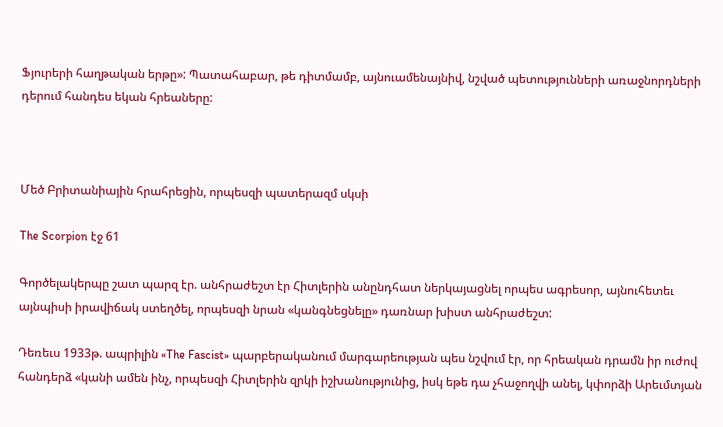Ֆյուրերի հաղթական երթը»: Պատահաբար, թե դիտմամբ, այնուամենայնիվ, նշված պետությունների առաջնորդների դերում հանդես եկան հրեաները:



Մեծ Բրիտանիային հրահրեցին, որպեսզի պատերազմ սկսի

The Scorpion էջ 61

Գործելակերպը շատ պարզ էր. անհրաժեշտ էր Հիտլերին անընդհատ ներկայացնել որպես ագրեսոր, այնուհետեւ այնպիսի իրավիճակ ստեղծել, որպեսզի նրան «կանգնեցնելը» դառնար խիստ անհրաժեշտ:

Դեռեւս 1933թ. ապրիլին «The Fascist» պարբերականում մարգարեության պես նշվում էր, որ հրեական դրամն իր ուժով հանդերձ «կանի ամեն ինչ, որպեսզի Հիտլերին զրկի իշխանությունից, իսկ եթե դա չհաջողվի անել, կփորձի Արեւմտյան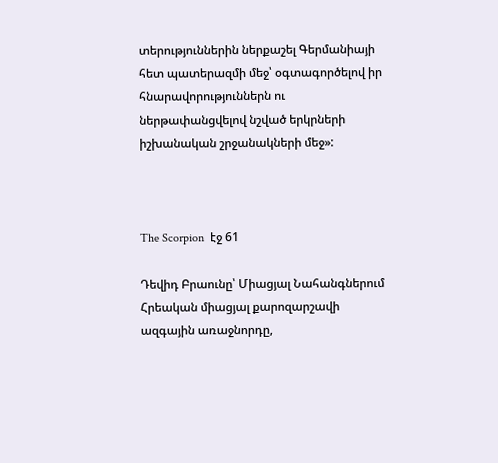տերություններին ներքաշել Գերմանիայի հետ պատերազմի մեջ՝ օգտագործելով իր հնարավորություններն ու ներթափանցվելով նշված երկրների իշխանական շրջանակների մեջ»:



The Scorpion  էջ 61

Դեվիդ Բրաունը՝ Միացյալ Նահանգներում Հրեական միացյալ քարոզարշավի ազգային առաջնորդը,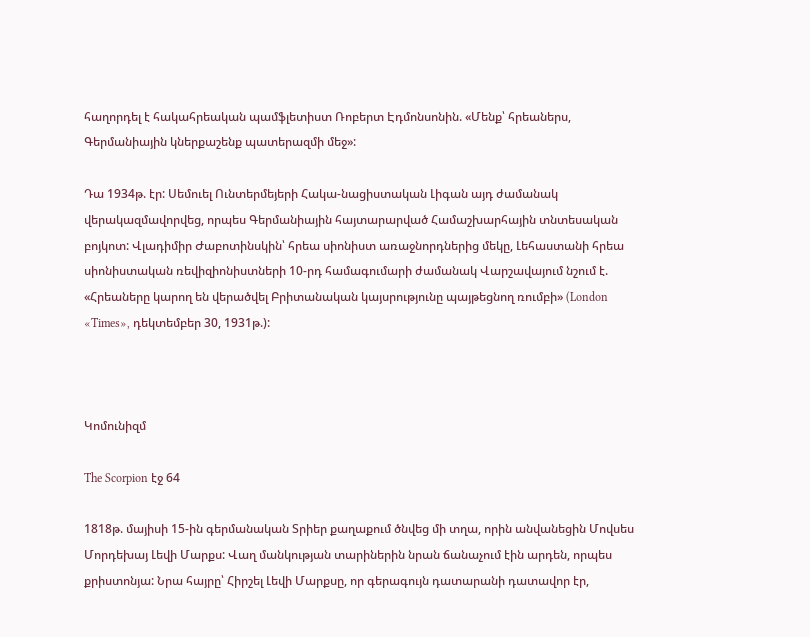հաղորդել է հակահրեական պամֆլետիստ Ռոբերտ Էդմոնսոնին. «Մենք՝ հրեաներս, Գերմանիային կներքաշենք պատերազմի մեջ»:

Դա 1934թ. էր: Սեմուել Ունտերմեյերի Հակա-նացիստական Լիգան այդ ժամանակ վերակազմավորվեց, որպես Գերմանիային հայտարարված Համաշխարհային տնտեսական բոյկոտ: Վլադիմիր Ժաբոտինսկին՝ հրեա սիոնիստ առաջնորդներից մեկը, Լեհաստանի հրեա սիոնիստական ռեվիզիոնիստների 10-րդ համագումարի ժամանակ Վարշավայում նշում է. «Հրեաները կարող են վերածվել Բրիտանական կայսրությունը պայթեցնող ռումբի» (London «Times», դեկտեմբեր 30, 1931թ.):



Կոմունիզմ

The Scorpion էջ 64

1818թ. մայիսի 15-ին գերմանական Տրիեր քաղաքում ծնվեց մի տղա, որին անվանեցին Մովսես Մորդեխայ Լեվի Մարքս: Վաղ մանկության տարիներին նրան ճանաչում էին արդեն, որպես քրիստոնյա: Նրա հայրը՝ Հիրշել Լեվի Մարքսը, որ գերագույն դատարանի դատավոր էր,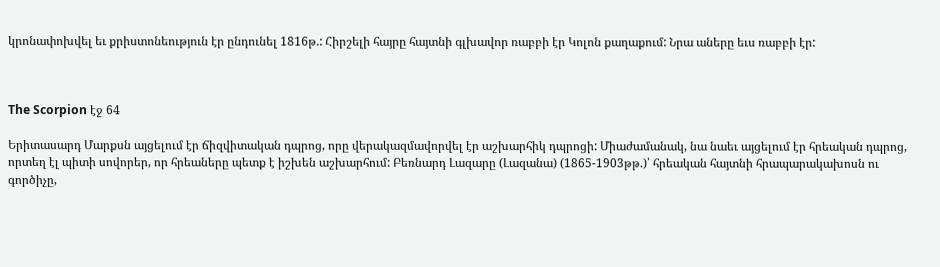կրոնափոխվել եւ քրիստոնեություն էր ընդունել 1816թ.: Հիրշելի հայրը հայտնի գլխավոր ռաբբի էր Կոլոն քաղաքում: Նրա աները եւս ռաբբի էր:



The Scorpion էջ 64

Երիտասարդ Մարքսն այցելում էր ճիզվիտական դպրոց, որը վերակազմավորվել էր աշխարհիկ դպրոցի: Միաժամանակ, նա նաեւ այցելում էր հրեական դպրոց, որտեղ էլ պիտի սովորեր, որ հրեաները պետք է իշխեն աշխարհում: Բեռնարդ Լազարը (Լազանա) (1865-1903թթ.)՝ հրեական հայտնի հրապարակախոսն ու գործիչը,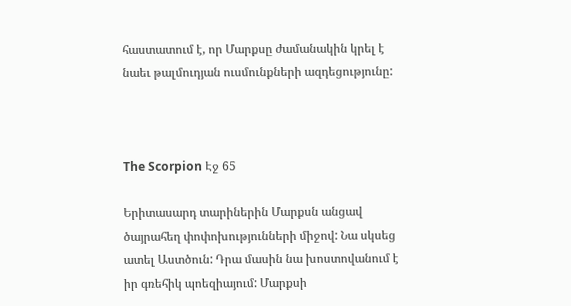հաստատում է, որ Մարքսը ժամանակին կրել է նաեւ թալմուդյան ուսմունքների ազդեցությունը:



The Scorpion Էջ 65

Երիտասարդ տարիներին Մարքսն անցավ ծայրահեղ փոփոխությունների միջով: Նա սկսեց ատել Աստծուն: Դրա մասին նա խոստովանում է իր գռեհիկ պոեզիայում: Մարքսի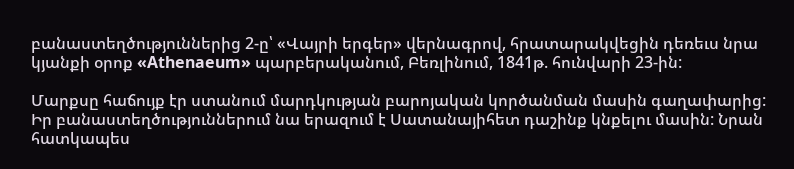բանաստեղծություններից 2-ը՝ «Վայրի երգեր» վերնագրով, հրատարակվեցին դեռեւս նրա կյանքի օրոք «Athenaeum» պարբերականում, Բեռլինում, 1841թ. հունվարի 23-ին:

Մարքսը հաճույք էր ստանում մարդկության բարոյական կործանման մասին գաղափարից: Իր բանաստեղծություններում նա երազում է Սատանայիհետ դաշինք կնքելու մասին: Նրան հատկապես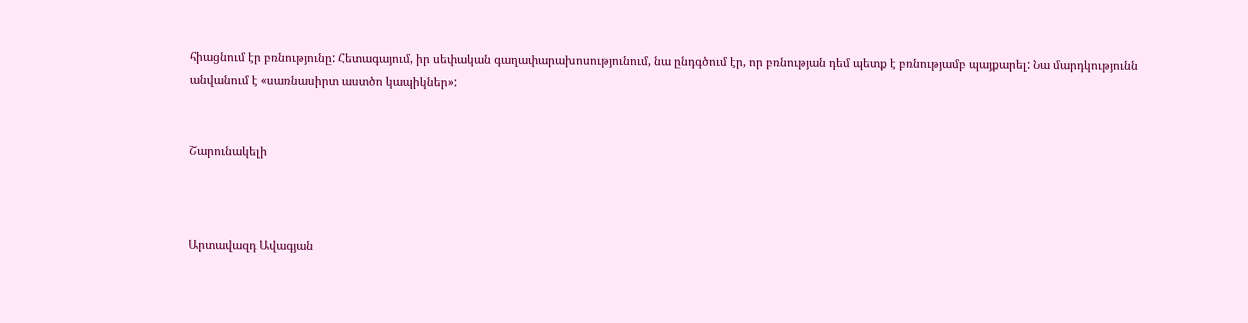հիացնում էր բռնությունը: Հետագայում, իր սեփական գաղափարախոսությունում, նա ընդգծում էր, որ բռնության դեմ պետք է բռնությամբ պայքարել: Նա մարդկությունն անվանում է «սառնասիրտ աստծո կապիկներ»:


Շարունակելի



Արտավազդ Ավագյան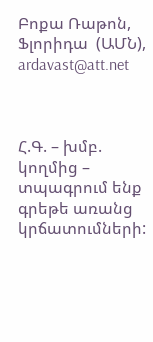Բոքա Ռաթոն,  Ֆլորիդա  (ԱՄՆ),  ardavast@att.net



Հ.Գ. – խմբ. կողմից – տպագրում ենք գրեթե առանց կրճատումների: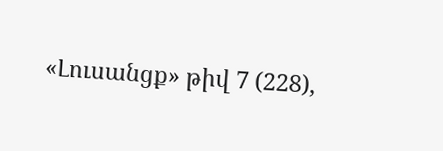«Լուսանցք» թիվ 7 (228),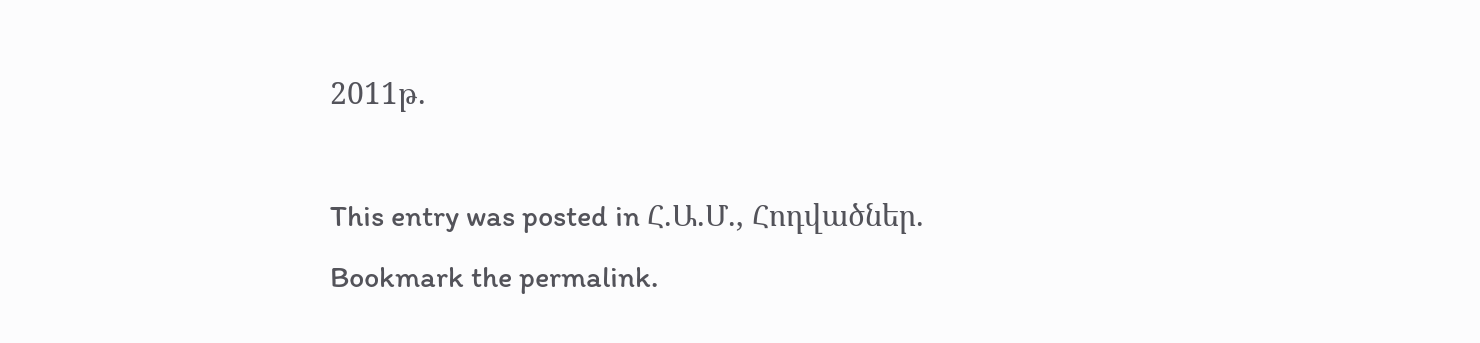2011թ.

This entry was posted in Հ.Ա.Մ., Հոդվածներ. Bookmark the permalink.